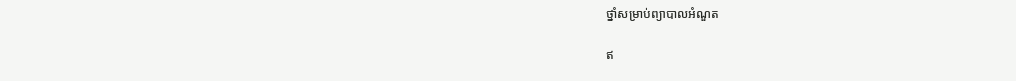ថ្នាំសម្រាប់ព្យាបាលអំណួត

ឥ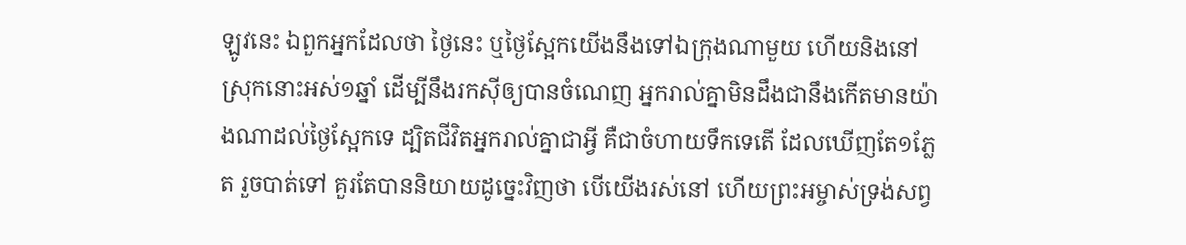ឡូវនេះ ឯពួកអ្នកដែលថា ថ្ងៃនេះ ឬថ្ងៃស្អែកយើងនឹងទៅឯក្រុងណាមួយ ហើយនិងនៅស្រុកនោះអស់១ឆ្នាំ ដើម្បីនឹងរកស៊ីឲ្យបានចំណេញ អ្នករាល់គ្នាមិនដឹងជានឹងកើតមានយ៉ាងណាដល់ថ្ងៃស្អែកទេ ដ្បិតជីវិតអ្នករាល់គ្នាជាអ្វី គឺជាចំហាយទឹកទេតើ ដែលឃើញតែ១ភ្លែត រួចបាត់ទៅ គួរតែបាននិយាយដូច្នេះវិញថា បើយើងរស់នៅ ហើយព្រះអម្ចាស់ទ្រង់សព្វ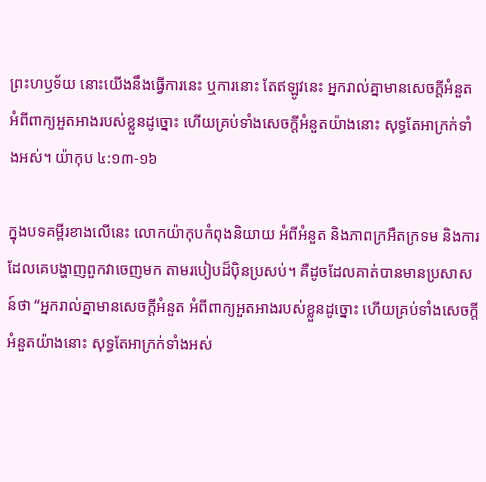ព្រះហឫទ័យ នោះយើងនឹងធ្វើការនេះ ឬការនោះ តែឥឡូវនេះ អ្នករាល់គ្នាមានសេចក្តីអំនួត អំពីពាក្យអួតអាងរបស់ខ្លួនដូច្នោះ ហើយគ្រប់ទាំងសេចក្តីអំនួតយ៉ាងនោះ សុទ្ធតែអាក្រក់ទាំងអស់។ យ៉ាកុប ៤:១៣-១៦

ក្នុងបទគម្ពីរខាងលើនេះ លោកយ៉ាកុបកំពុងនិយាយ អំពីអំនួត និងភាពក្រអឺតក្រទម និងការដែលគេបង្ហាញពួកវាចេញមក តាមរបៀបដ៏ប៉ិនប្រសប់។ គឺដូចដែលគាត់បានមានប្រសាសន៍ថា “អ្នករាល់គ្នាមានសេចក្តីអំនួត អំពីពាក្យអួតអាងរបស់ខ្លួនដូច្នោះ ហើយគ្រប់ទាំងសេចក្តីអំនួតយ៉ាងនោះ សុទ្ធតែអាក្រក់ទាំងអស់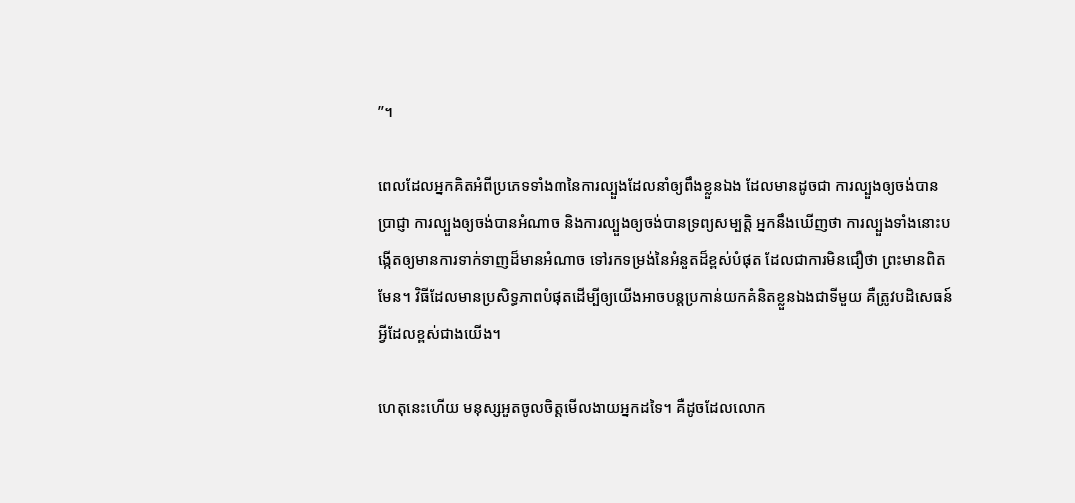”។

ពេលដែលអ្នកគិតអំពីប្រភេទទាំង៣នៃការល្បួងដែលនាំឲ្យពឹងខ្លួនឯង ដែលមានដូចជា ការល្បួងឲ្យចង់បានប្រាជ្ញា ការល្បួងឲ្យចង់បានអំណាច និងការល្បួងឲ្យចង់បានទ្រព្យសម្បត្តិ អ្នកនឹងឃើញថា ការល្បួងទាំងនោះបង្កើតឲ្យមានការទាក់ទាញដ៏មានអំណាច ទៅរកទម្រង់នៃអំនួតដ៏ខ្ពស់បំផុត ដែលជាការមិនជឿថា ព្រះមានពិតមែន។ វិធីដែលមានប្រសិទ្ធភាពបំផុតដើម្បីឲ្យយើងអាចបន្តប្រកាន់យកគំនិតខ្លួនឯងជាទីមួយ គឺត្រូវបដិសេធន៍អ្វីដែលខ្ពស់ជាងយើង។

ហេតុនេះហើយ មនុស្សអួតចូលចិត្តមើលងាយអ្នកដទៃ។ គឺដូចដែលលោក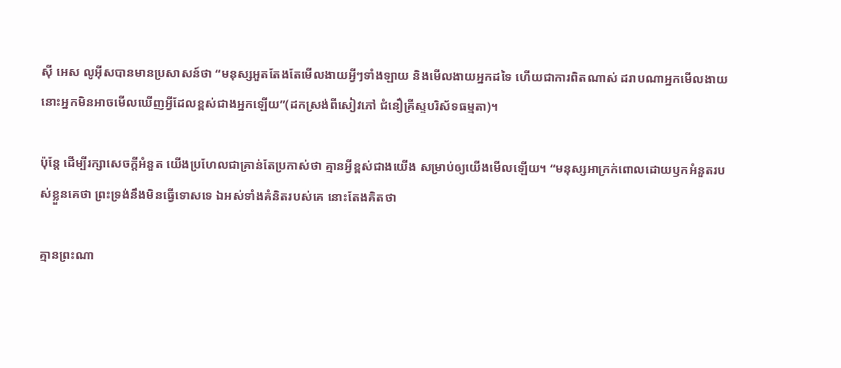ស៊ី អេស លូអ៊ីសបានមានប្រសាសន៍ថា “មនុស្សអួតតែងតែមើលងាយអ្វីៗទាំងឡាយ និងមើលងាយអ្នកដទៃ ហើយជាការពិតណាស់ ដរាបណាអ្នកមើលងាយ នោះអ្នកមិនអាចមើលឃើញអ្វីដែលខ្ពស់ជាងអ្នកឡើយ”(ដកស្រង់ពីសៀវភៅ ជំនឿគ្រីស្ទបរិស័ទធម្មតា)។

ប៉ុន្តែ ដើម្បីរក្សាសេចក្តីអំនួត យើងប្រហែលជាគ្រាន់តែប្រកាស់ថា គ្មានអ្វីខ្ពស់ជាងយើង សម្រាប់ឲ្យយើងមើលឡើយ។ “មនុស្សអាក្រក់ពោលដោយឫកអំនួតរបស់ខ្លួនគេថា ព្រះទ្រង់នឹងមិនធ្វើទោសទេ ឯអស់ទាំងគំនិតរបស់គេ នោះតែងគិតថា

គ្មានព្រះណា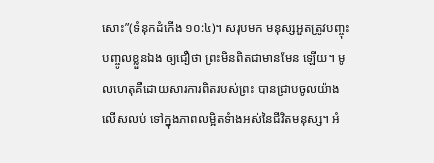សោះ”(ទំនុកដំកើង ១០:៤)។ សរុបមក មនុស្សអួតត្រូវបញ្ចុះបញ្ចូលខ្លួនឯង ឲ្យជឿថា ព្រះមិនពិតជាមានមែន ឡើយ។ មូលហេតុគឺដោយសារការពិតរបស់ព្រះ បានជ្រាបចូលយ៉ាងលើសលប់ ទៅក្នុងភាពលម្អិតទំាងអស់នៃជីវិតមនុស្ស។ អំ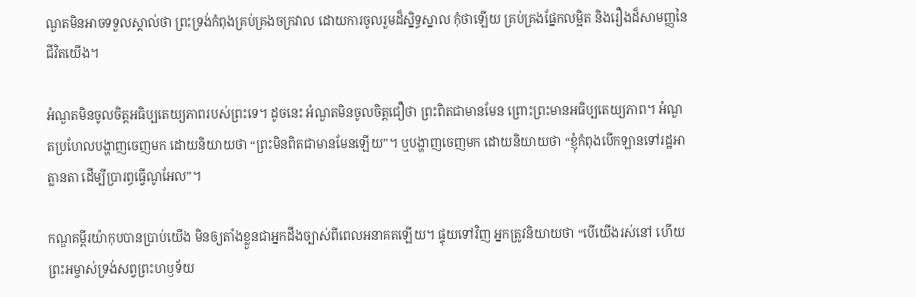ណួតមិនអាចទទួលស្គាល់ថា ព្រះទ្រង់កំពុងគ្រប់គ្រងចក្រវាល ដោយការចូលរួមដ៏ស្និទ្ធស្នាល កុំថាឡើយ គ្រប់គ្រងផ្នែកលម្អិត និងរឿងដ៏សាមញ្ញនៃជីវិតយើង។

អំណួតមិនចូលចិត្តអធិប្បតេយ្យភាពរបស់ព្រះទេ។ ដូចនេះ អំណួតមិនចូលចិត្តជឿថា ព្រះពិតជាមានមែន ព្រោះព្រះមានអធិប្បតេយ្យភាព។ អំណួតប្រហែលបង្ហាញចេញមក ដោយនិយាយថា “ព្រះមិនពិតជាមានមែនឡើយ”។ ឬបង្ហាញចេញមក ដោយនិយាយថា “ខ្ញុំកំពុងបើកឡានទៅរដ្ឋអាត្លានតា ដើម្បីប្រារព្ធធ្វើណូអែល”។

កណ្ឌគម្ពីរយ៉ាកុបបានប្រាប់យើង មិនឲ្យតាំងខ្លួនជាអ្នកដឹងច្បាស់ពីពេលអនាគតឡើយ។ ផ្ទុយទៅវិញ អ្នកត្រូវនិយាយថា “បើយើងរស់នៅ ហើយព្រះអម្ចាស់ទ្រង់សព្វព្រះហឫទ័យ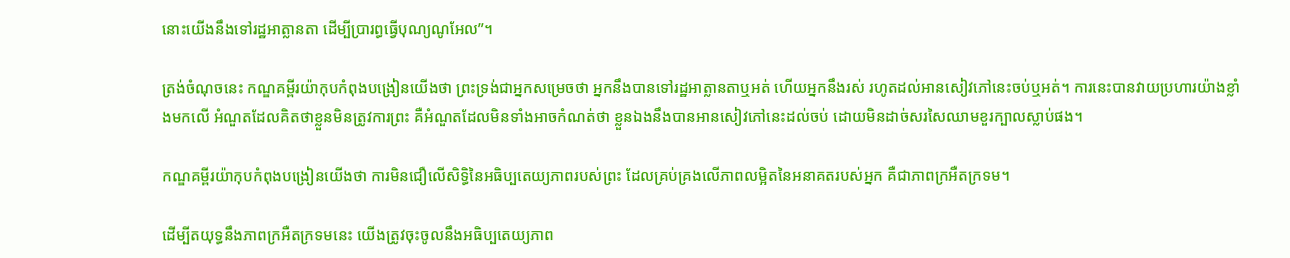នោះយើងនឹងទៅរដ្ឋអាត្លានតា ដើម្បីប្រារព្ធធ្វើបុណ្យណូអែល”។

ត្រង់ចំណុចនេះ កណ្ឌគម្ពីរយ៉ាកុបកំពុងបង្រៀនយើងថា ព្រះទ្រង់ជាអ្នកសម្រេចថា អ្នកនឹងបានទៅរដ្ឋអាត្លានតាឬអត់ ហើយអ្នកនឹងរស់ រហូតដល់អានសៀវភៅនេះចប់ឬអត់។ ការនេះបានវាយប្រហារយ៉ាងខ្លាំងមកលើ អំណួតដែលគិតថាខ្លួនមិនត្រូវការព្រះ គឺអំណួតដែលមិនទាំងអាចកំណត់ថា ខ្លួនឯងនឹងបានអានសៀវភៅនេះដល់ចប់ ដោយមិនដាច់សរសៃឈាមខួរក្បាលស្លាប់ផង។

កណ្ឌគម្ពីរយ៉ាកុបកំពុងបង្រៀនយើងថា ការមិនជឿលើសិទ្ធិនៃអធិប្បតេយ្យភាពរបស់ព្រះ ដែលគ្រប់គ្រងលើភាពលម្អិតនៃអនាគតរបស់អ្នក គឺជាភាពក្រអឺតក្រទម។

ដើម្បីតយុទ្ធនឹងភាពក្រអឺតក្រទមនេះ យើងត្រូវចុះចូលនឹងអធិប្បតេយ្យភាព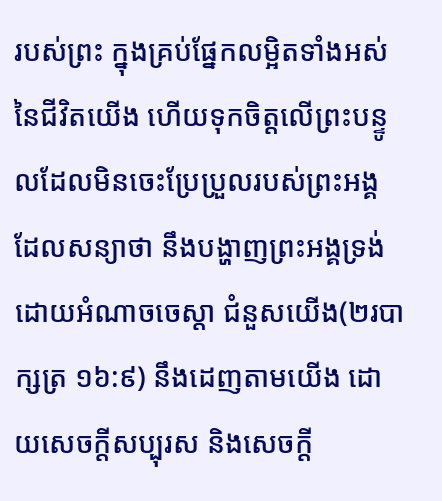របស់ព្រះ ក្នុងគ្រប់ផ្នែកលម្អិតទាំងអស់នៃជីវិតយើង ហើយទុកចិត្តលើព្រះបន្ទូលដែលមិនចេះប្រែប្រួលរបស់ព្រះអង្គ ដែលសន្យាថា នឹងបង្ហាញព្រះអង្គទ្រង់ ដោយអំណាចចេស្តា ជំនួសយើង(២របាក្សត្រ ១៦:៩) នឹងដេញតាមយើង ដោយសេចក្តីសប្បុរស និងសេចក្តី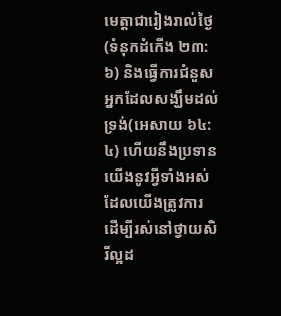មេត្តាជារៀងរាល់ថ្ងៃ(ទំនុកដំកើង ២៣:៦) និងធ្វើការជំនួសអ្នកដែលសង្ឃឹមដល់ទ្រង់(អេសាយ ៦៤:៤) ហើយនឹងប្រទានយើងនូវអ្វីទាំងអស់ដែលយើងត្រូវការ ដើម្បីរស់នៅថ្វាយសិរីល្អដ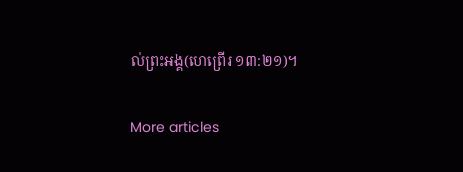ល់ព្រះអង្គ(ហេព្រើរ ១៣:២១)។

More articles